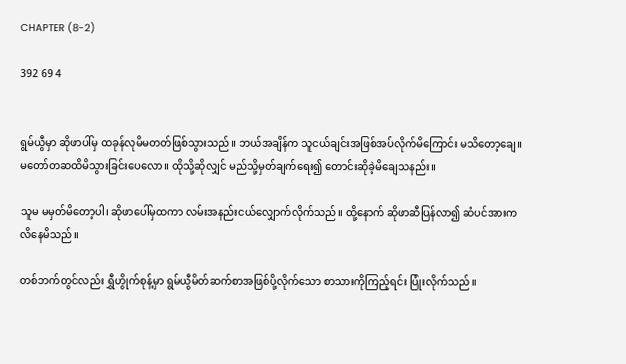CHAPTER (8-2)

392 69 4


ရွမ်ယွီမှာ ဆိုဖာပါ်မှ ထခုန်လုမိမတတ်ဖြစ်သွားသည်။ ဘယ်အချိန်က သူငယ်ချင်းအဖြစ်အပ်လိုက်မိကြောင်း မသိတော့ချေ။ မတော်တဆထိမိသွားခြင်းပေလော။ ထိုသို့ဆိုလျှင် မည်သို့မှတ်ချက်ရေး၍ တောင်းဆိုခဲ့မိချေသနည်း။

သူမ မမှတ်မိတော့ပါ၊ ဆိုဖာပေါ်မှထကာ လမ်းအနည်းငယ်လျှောက်လိုက်သည်။ ထို့နောက် ဆိုဖာဆီပြန်လာ၍ ဆံပင်အားကလိနေမိသည်။

တစ်ဘက်တွင်လည်း ရွှီဟွိုက်စုန့်မှာ ရွမ်ယွီမိတ်ဆက်စာအဖြစ်ပို့လိုက်သော စာသားကိုကြည့်ရင်း ပြုံးလိုက်သည်။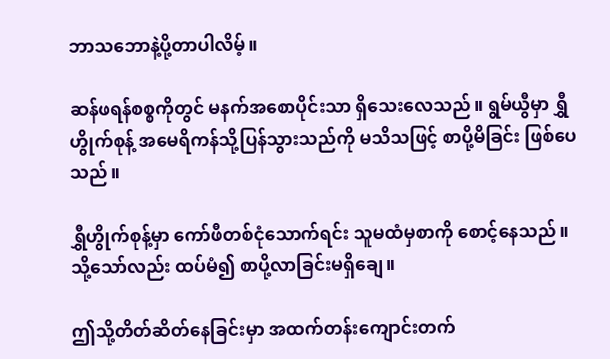ဘာသဘောနဲ့ပို့တာပါလိမ့်။

ဆန်ဖရန်စစ္စကိုတွင် မနက်အစောပိုင်းသာ ရှိသေးလေသည်။ ရွမ်ယွီမှာ ရွှီဟွိုက်စုန့် အမေရိကန်သို့ပြန်သွားသည်ကို မသိသဖြင့် စာပို့မိခြင်း ဖြစ်ပေသည်။

ရွှီဟွိုက်စုန့်မှာ ကော်ဖီတစ်ငုံသောက်ရင်း သူမထံမှစာကို စောင့်နေသည်။ သို့သော်လည်း ထပ်မံ၍ စာပို့လာခြင်းမရှိချေ။

ဤသို့တိတ်ဆိတ်နေခြင်းမှာ အထက်တန်းကျောင်းတက်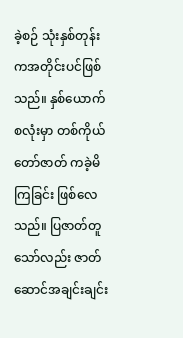ခဲ့စဉ် သုံးနှစ်တုန်းကအတိုင်းပင်ဖြစ်သည်။ နှစ်ယောက်စလုံးမှာ တစ်ကိုယ်တော်ဇာတ် ကခဲ့မိကြခြင်း ဖြစ်လေသည်။ ပြဇာတ်တူသော်လည်း ဇာတ်ဆောင်အချင်းချင်း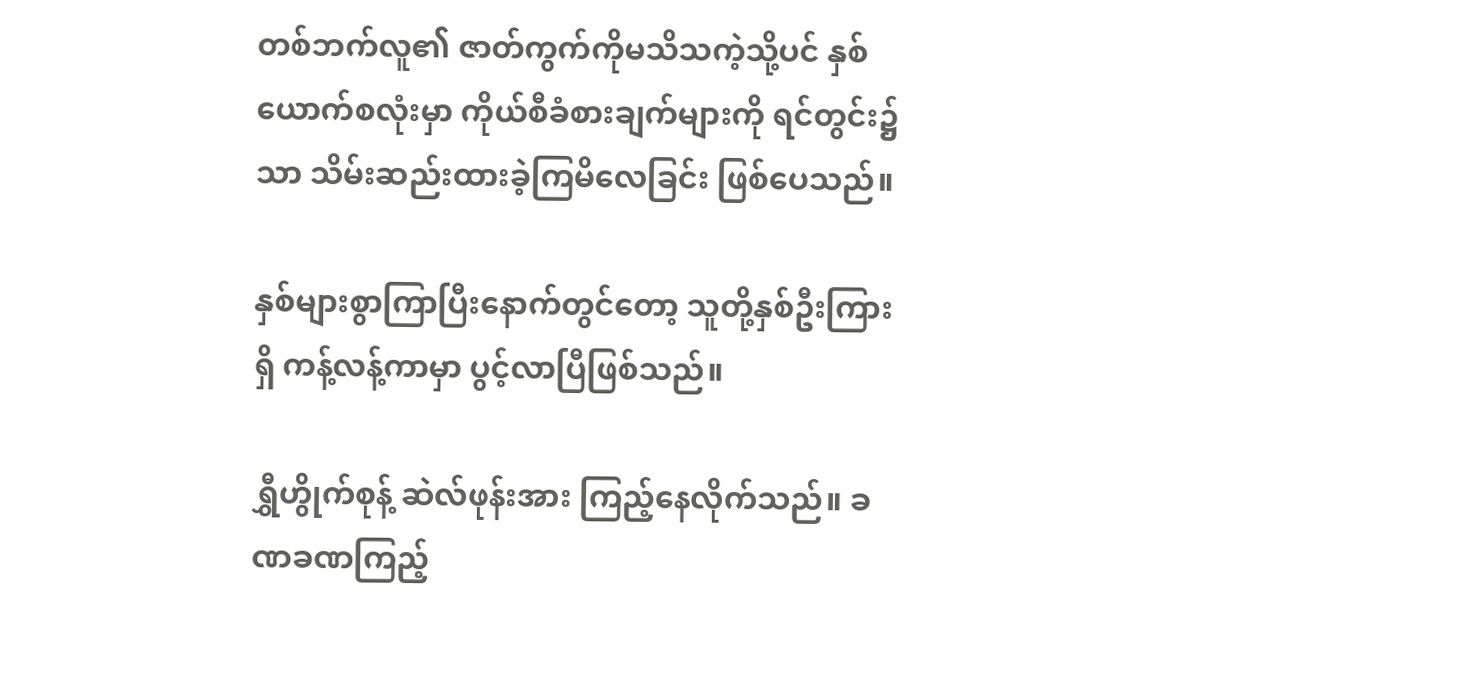တစ်ဘက်လူ၏ ဇာတ်ကွက်ကိုမသိသကဲ့သို့ပင် နှစ်ယောက်စလုံးမှာ ကိုယ်စီခံစားချက်များကို ရင်တွင်း၌သာ သိမ်းဆည်းထားခဲ့ကြမိလေခြင်း ဖြစ်ပေသည်။

နှစ်များစွာကြာပြီးနောက်တွင်တော့ သူတို့နှစ်ဦးကြားရှိ ကန့်လန့်ကာမှာ ပွင့်လာပြီဖြစ်သည်။

ရွှီဟွိုက်စုန့် ဆဲလ်ဖုန်းအား ကြည့်နေလိုက်သည်။ ခဏခဏကြည့်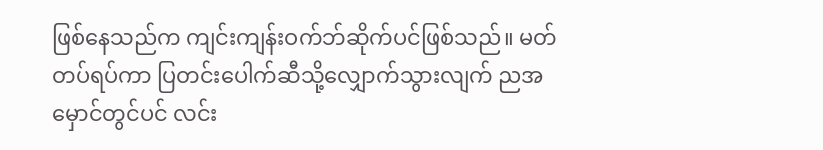ဖြစ်နေသည်က ကျင်းကျန်းဝက်ဘ်ဆိုက်ပင်ဖြစ်သည်။ မတ်တပ်ရပ်ကာ ပြတင်းပေါက်ဆီသို့လျှောက်သွားလျက် ညအမှောင်တွင်ပင် လင်း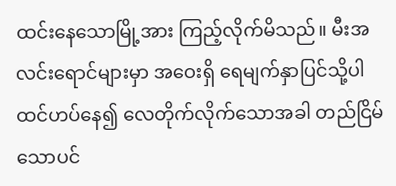ထင်းနေသောမြို့အား ကြည့်လိုက်မိသည်။ မီးအလင်းရောင်များမှာ အဝေးရှိ ရေမျက်နှာပြင်သို့ပါ ထင်ဟပ်နေ၍ လေတိုက်လိုက်သောအခါ တည်ငြိမ်သောပင်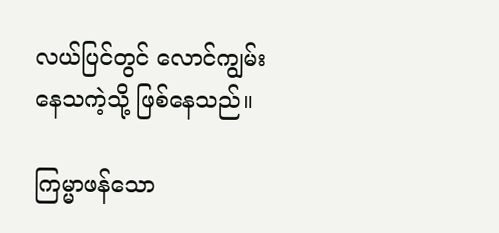လယ်ပြင်တွင် လောင်ကျွမ်းနေသကဲ့သို့ ဖြစ်နေသည်။

ကြမ္မာဖန်သော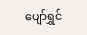ပျော်ရွှင်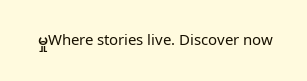မှုWhere stories live. Discover now